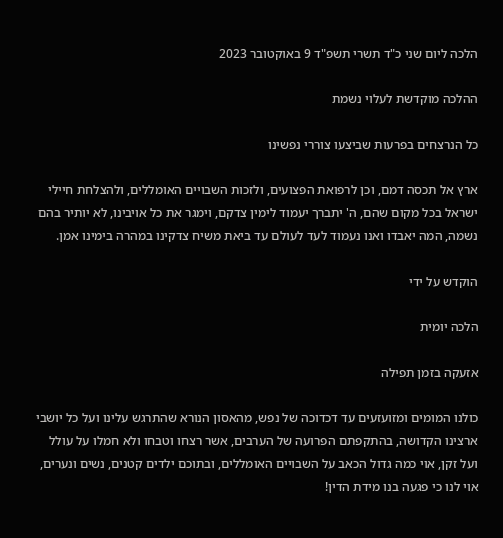הלכה ליום שני כ"ד תשרי תשפ"ד 9 באוקטובר 2023

ההלכה מוקדשת לעלוי נשמת

כל הנרצחים בפרעות שביצעו צוררי נפשינו

ארץ אל תכסה דמם, וכן לרפואת הפצועים, ולזכות השבויים האומללים, ולהצלחת חיילי ישראל בכל מקום שהם, ה' יתברך יעמוד לימין צדקם, וימגר את כל אויבינו, לא יותיר בהם נשמה, המה יאבדו ואנו נעמוד לעד לעולם עד ביאת משיח צדקינו במהרה בימינו אמן.

הוקדש על ידי

הלכה יומית

אזעקה בזמן תפילה

כולנו המומים ומזועזעים עד דכדוכה של נפש, מהאסון הנורא שהתרגש עלינו ועל כל יושבי ארצינו הקדושה, בהתקפתם הפרועה של הערבים, אשר רצחו וטבחו ולא חמלו על עולל ועל זקן, אוי כמה גדול הכאב על השבויים האומללים, ובתוכם ילדים קטנים, נשים ונערים, אוי לנו כי פגעה בנו מידת הדין!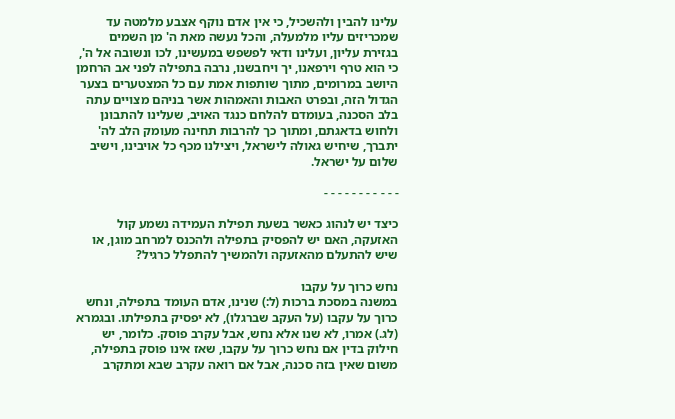עלינו להבין ולהשכיל, כי אין אדם נוקף אצבע מלמטה עד שמכריזים עליו מלמעלה, והכל נעשה מאת ה' מן השמים בגזירת עליון, ועלינו ודאי לפשפש במעשינו, לכו ונשובה אל ה', כי הוא טרף וירפאנו, יך ויחבשנו, נרבה בתפילה לפני אב הרחמן היושב במרומים, מתוך שותפות אמת עם כל המצטערים בצער הגדול הזה, ובפרט האבות והאמהות אשר בניהם מצויים עתה בלב הסכנה, בעומדם להלחם כנגד האויב, שעלינו להתבונן ולחוש בדאגתם, ומתוך כך להרבות תחינה מעומק הלב לה' יתברך, שיחיש גאולה לישראל, ויצילנו מכף כל אויבינו, וישיב שלום על ישראל.

- - - - - - - - - - -

כיצד יש לנהוג כאשר בשעת תפילת העמידה נשמע קול האזעקה, האם יש להפסיק בתפילה ולהכנס למרחב מוגן, או שיש להתעלם מהאזעקה ולהמשיך להתפלל כרגיל?

נחש כרוך על עקבו
במשנה במסכת ברכות (ל:) שנינו, אדם העומד בתפילה, ונחש כרוך על עקבו (על העקב שברגלו), לא יפסיק בתפילתו. ובגמרא (לג.) אמרו, לא שנו אלא נחש, אבל עקרב פוסק. כלומר, יש חילוק בדין אם נחש כרוך על עקבו, שאז אינו פוסק בתפילה, משום שאין בזה סכנה, אבל אם רואה עקרב שבא ומתקרב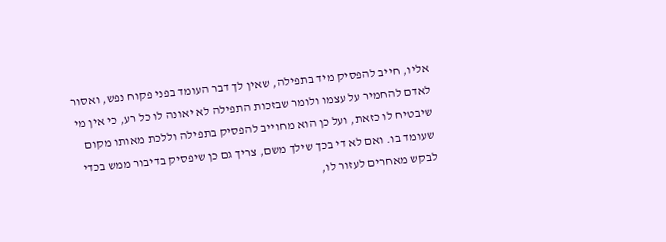אליו, חייב להפסיק מיד בתפילה, שאין לך דבר העומד בפני פקוח נפש, ואסור לאדם להחמיר על עצמו ולומר שבזכות התפילה לא יאונה לו כל רע, כי אין מי שיבטיח לו כזאת, ועל כן הוא מחוייב להפסיק בתפילה וללכת מאותו מקום שעומד בו. ואם לא די בכך שילך משם, צריך גם כן שיפסיק בדיבור ממש בכדי לבקש מאחרים לעזור לו,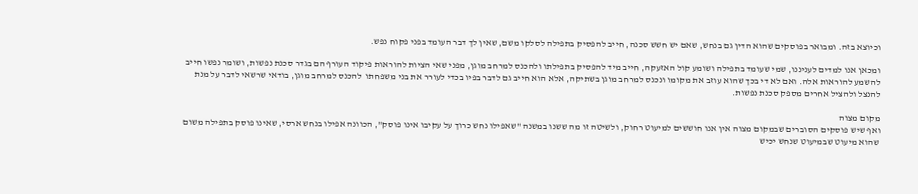וכיוצא בזה. ומבואר בפוסקים שהוא הדין גם בנחש, שאם יש חשש סכנה, חייב להפסיק בתפילה לסלקו משם, שאין לך דבר העומד בפני פקוח נפש.

ומכאן אנו למדים לעניננו, שמי שעומד בתפילה ושומע קול האזעקה, חייב מיד להפסיק בתפילתו ולהכנס למרחב מוגן, מפני שאי הציות להוראות פיקוד העורף הם בגדר סכנת נפשות, ושומר נפשו חייב להשמע להוראות אלה. ואם לא די בכך שהוא עוזב את מקומו ונכנס למרחב מוגן בשתיקה, אלא הוא חייב גם לדבר בפיו בכדי לעורר את בני משפחתו  להכנס למרחב מוגן, בודאי שרשאי לדבר על מנת להנצל ולהציל אחרים מספק סכנת נפשות.

מקום מצוה
ואף שיש פוסקים הסוברים שבמקום מצוה אין אנו חוששים למיעוט רחוק, ולשיטה זו מה ששנו במשנה "שאפילו נחש כרוך על עקיבו אינו פוסק", הכוונה אפילו בנחש ארסי, שאינו פוסק בתפילה משום שהוא מיעוט שבמיעוט שנחש יכיש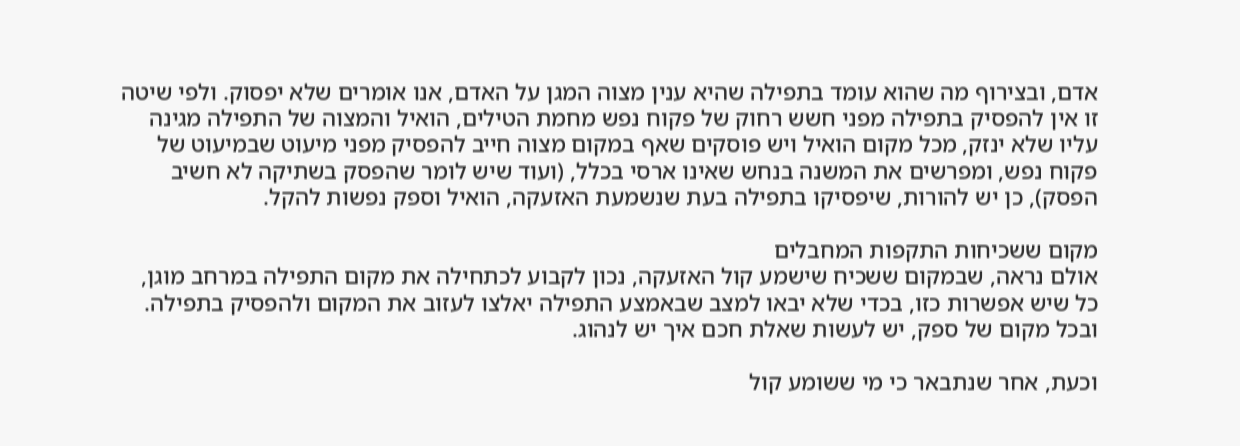אדם, ובצירוף מה שהוא עומד בתפילה שהיא ענין מצוה המגן על האדם, אנו אומרים שלא יפסוק. ולפי שיטה זו אין להפסיק בתפילה מפני חשש רחוק של פקוח נפש מחמת הטילים, הואיל והמצוה של התפילה מגינה עליו שלא ינזק, מכל מקום הואיל ויש פוסקים שאף במקום מצוה חייב להפסיק מפני מיעוט שבמיעוט של פקוח נפש, ומפרשים את המשנה בנחש שאינו ארסי בכלל, (ועוד שיש לומר שהפסק בשתיקה לא חשיב הפסק), כן יש להורות, שיפסיקו בתפילה בעת שנשמעת האזעקה, הואיל וספק נפשות להקל.

מקום ששכיחות התקפות המחבלים
אולם נראה, שבמקום ששכיח שישמע קול האזעקה, נכון לקבוע לכתחילה את מקום התפילה במרחב מוגן, כל שיש אפשרות כזו, בכדי שלא יבאו למצב שבאמצע התפילה יאלצו לעזוב את המקום ולהפסיק בתפילה. ובכל מקום של ספק, יש לעשות שאלת חכם איך יש לנהוג.

וכעת, אחר שנתבאר כי מי ששומע קול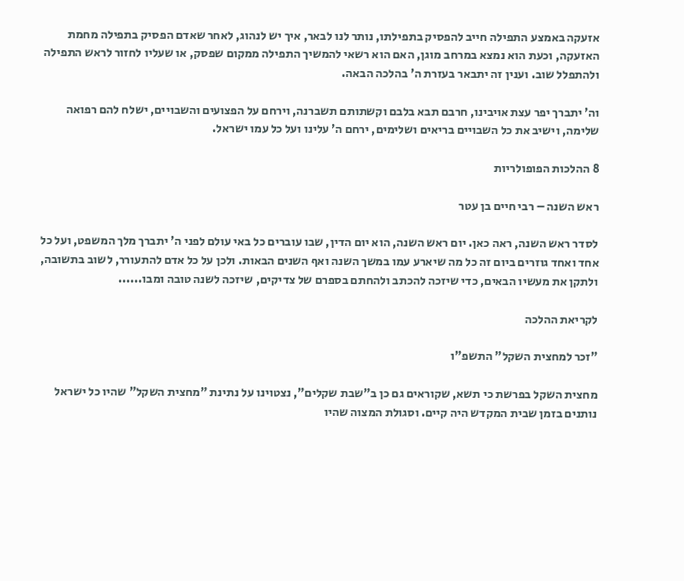אזעקה באמצע התפילה חייב להפסיק בתפילתו, נותר לנו לבאר, איך יש לנהוג, לאחר שאדם הפסיק בתפילה מחמת האזעקה, וכעת הוא נמצא במרחב מוגן, האם הוא רשאי להמשיך התפילה ממקום שפסק, או שעליו לחזור לראש התפילה ולהתפלל שוב. וענין זה יתבאר בעזרת ה' בהלכה הבאה.

וה' יתברך יפר עצת אויבינו, חרבם תבא בלבם וקשתותם תשברנה, וירחם על הפצועים והשבויים, ישלח להם רפואה שלימה, וישיב את כל השבויים בריאים ושלימים, ירחם ה' עלינו ועל כל עמו ישראל.

8 ההלכות הפופולריות

ראש השנה – רבי חיים בן עטר

לסדר ראש השנה, ראה כאן. יום ראש השנה, הוא יום הדין, שבו עוברים כל באי עולם לפני ה' יתברך מלך המשפט, ועל כל אחד ואחד גוזרים ביום זה כל מה שיארע עמו במשך השנה ואף השנים הבאות. ולכן על כל אדם להתעורר, לשוב בתשובה, ולתקן את מעשיו הבאים, כדי שיזכה להכתב ולהחתם בספרם של צדיקים, שיזכה לשנה טובה ומבו......

לקריאת ההלכה

"זכר למחצית השקל" התשפ"ו

מחצית השקל בפרשת כי תשא, שקוראים גם כן ב"שבת שקלים", נצטוינו על נתינת "מחצית השקל" שהיו כל ישראל נותנים בזמן שבית המקדש היה קיים. וסגולת המצוה שהיו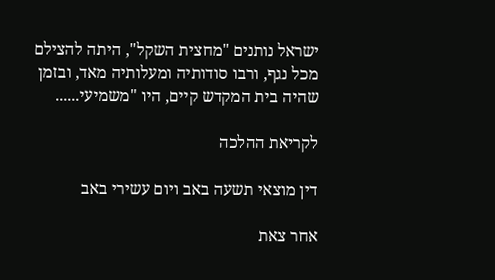ישראל נותנים "מחצית השקל", היתה להצילם מכל נגף, ורבו סודותיה ומעלותיה מאד, ובזמן שהיה בית המקדש קיים, היו "משמיעי......

לקריאת ההלכה

דין מוצאי תשעה באב ויום עשירי באב

אחר צאת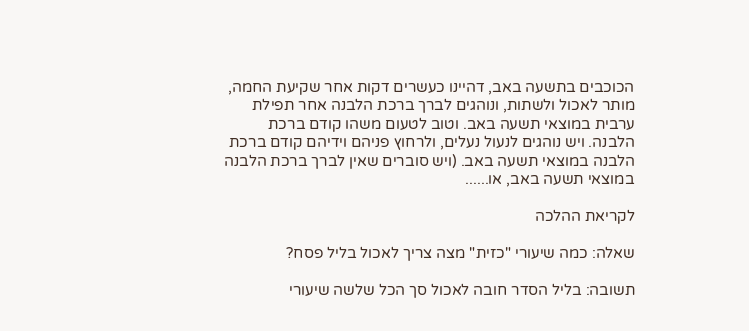הכוכבים בתשעה באב, דהיינו כעשרים דקות אחר שקיעת החמה, מותר לאכול ולשתות, ונוהגים לברך ברכת הלבנה אחר תפילת ערבית במוצאי תשעה באב. וטוב לטעום משהו קודם ברכת הלבנה. ויש נוהגים לנעול נעלים, ולרחוץ פניהם וידיהם קודם ברכת הלבנה במוצאי תשעה באב. (ויש סוברים שאין לברך ברכת הלבנה במוצאי תשעה באב, או......

לקריאת ההלכה

שאלה: כמה שיעורי "כזית" מצה צריך לאכול בליל פסח?

תשובה: בליל הסדר חובה לאכול סך הכל שלשה שיעורי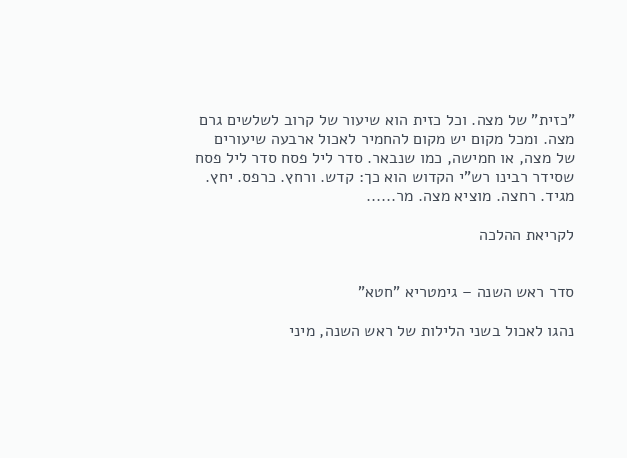"כזית" של מצה. וכל כזית הוא שיעור של קרוב לשלשים גרם מצה. ומכל מקום יש מקום להחמיר לאכול ארבעה שיעורים של מצה, או חמישה, כמו שנבאר. סדר ליל פסח סדר ליל פסח שסידר רבינו רש"י הקדוש הוא כך: קדש. ורחץ. כרפס. יחץ. מגיד. רחצה. מוציא מצה. מר......

לקריאת ההלכה


סדר ראש השנה – גימטריא "חטא"

נהגו לאכול בשני הלילות של ראש השנה, מיני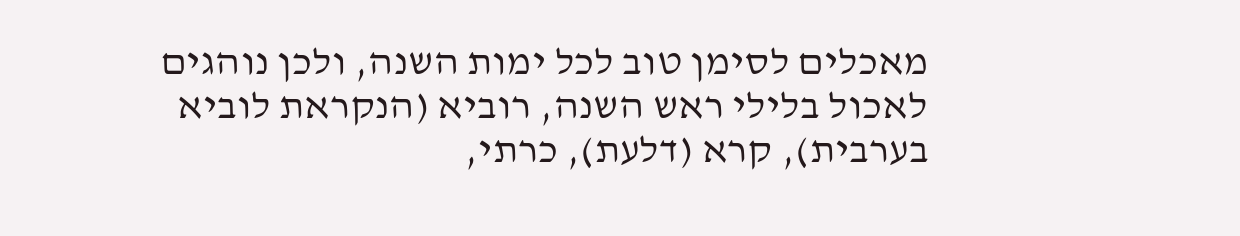מאכלים לסימן טוב לכל ימות השנה, ולכן נוהגים לאכול בלילי ראש השנה, רוביא (הנקראת לוביא בערבית), קרא (דלעת), כרתי,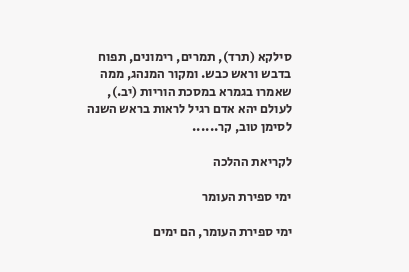סילקא (תרד), תמרים, רימונים, תפוח בדבש וראש כבש. ומקור המנהג, ממה שאמרו בגמרא במסכת הוריות (יב.), לעולם יהא אדם רגיל לראות בראש השנה לסימן טוב, קר......

לקריאת ההלכה

ימי ספירת העומר

ימי ספירת העומר, הם ימים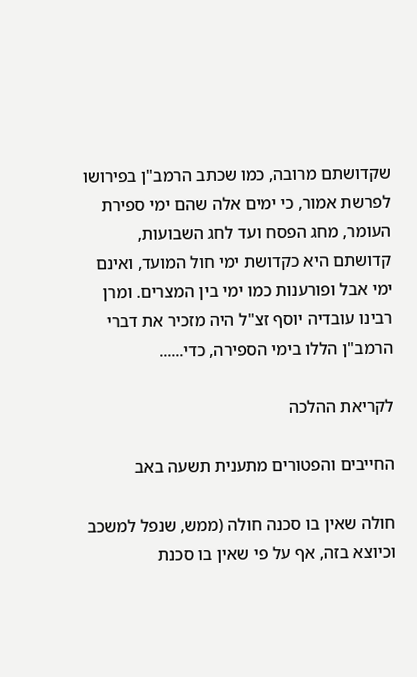שקדושתם מרובה, כמו שכתב הרמב"ן בפירושו לפרשת אמור, כי ימים אלה שהם ימי ספירת העומר, מחג הפסח ועד לחג השבועות, קדושתם היא כקדושת ימי חול המועד, ואינם ימי אבל ופורענות כמו ימי בין המצרים. ומרן רבינו עובדיה יוסף זצ"ל היה מזכיר את דברי הרמב"ן הללו בימי הספירה, כדי......

לקריאת ההלכה

החייבים והפטורים מתענית תשעה באב

חולה שאין בו סכנה חולה (ממש, שנפל למשכב וכיוצא בזה, אף על פי שאין בו סכנת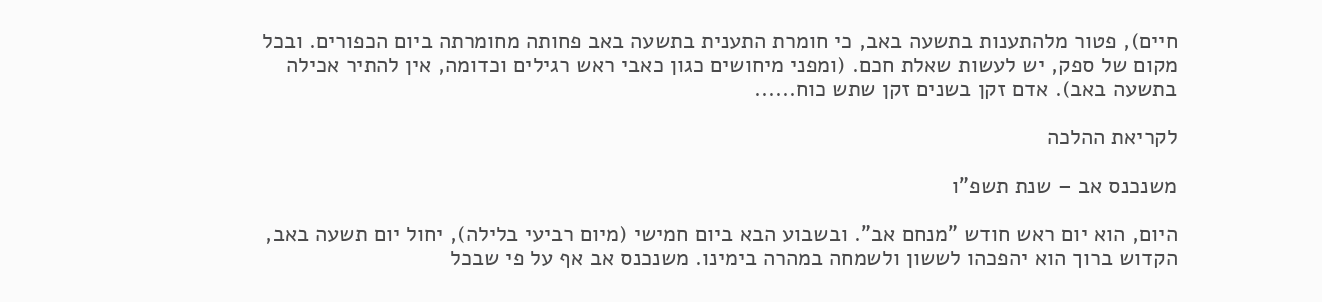חיים), פטור מלהתענות בתשעה באב, כי חומרת התענית בתשעה באב פחותה מחומרתה ביום הכפורים. ובכל מקום של ספק, יש לעשות שאלת חכם. (ומפני מיחושים כגון כאבי ראש רגילים וכדומה, אין להתיר אכילה בתשעה באב). אדם זקן בשנים זקן שתש כוח......

לקריאת ההלכה

משנכנס אב – שנת תשפ"ו

היום, הוא יום ראש חודש "מנחם אב". ובשבוע הבא ביום חמישי (מיום רביעי בלילה), יחול יום תשעה באב, הקדוש ברוך הוא יהפכהו לששון ולשמחה במהרה בימינו. משנכנס אב אף על פי שבכל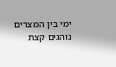ימי בין המצרים נוהגים קצת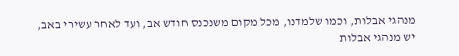מנהגי אבלות, וכמו שלמדנו, מכל מקום משנכנס חודש אב, ועד לאחר עשירי באב, יש מנהגי אבלות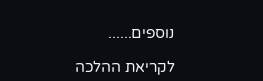נוספים......

לקריאת ההלכה